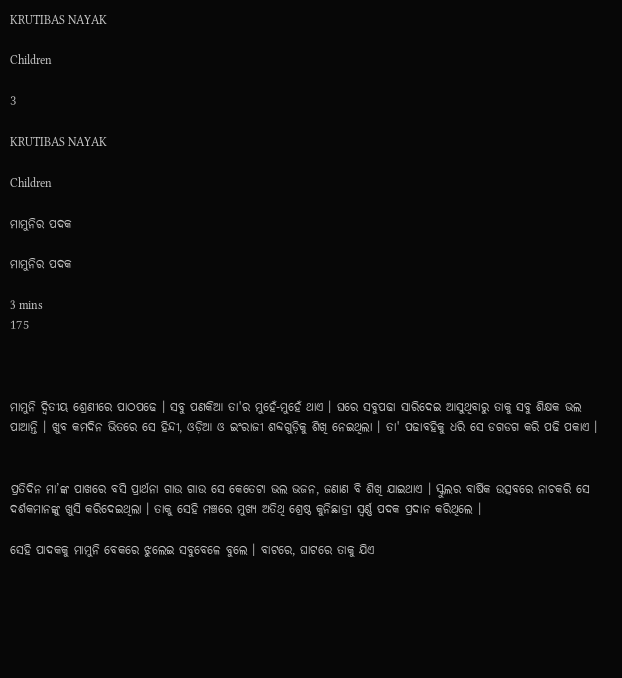KRUTIBAS NAYAK

Children

3

KRUTIBAS NAYAK

Children

ମାମୁନିର ପଦକ

ମାମୁନିର ପଦକ

3 mins
175



ମାମୁନି ଦ୍ଵିତୀୟ ଶ୍ରେଣୀରେ ପାଠପଢେ । ସବୁ ପଣକିଆ ତା'ର ମୁହେଁ-ମୁହେଁ ଥାଏ । ଘରେ ସବୁପଢା ସାରିଦେଇ ଆସୁଥିବାରୁ ତାକୁ ସବୁ ଶିକ୍ଷକ ଭଲ ପାଆନ୍ତି । ଖୁବ କମଦିନ ଭିତରେ ସେ ହିନ୍ଦୀ, ଓଡ଼ିଆ ଓ ଇଂରାଜୀ ଶବ୍ଦଗୁଡ଼ିକୁ ଶିଖି ନେଇଥିଲା । ତା' ପଢାବହିକୁ ଧରି ସେ ଡଗଡଗ କରି ପଢି ପକାଏ ।


ପ୍ରତିଦିନ ମା’ଙ୍କ ପାଖରେ ବସି ପ୍ରାର୍ଥନା ଗାଉ ଗାଉ ସେ କେତେଟା ଭଲ ଭଜନ, ଜଣାଣ ବି ଶିଖି ଯାଇଥାଏ । ସ୍କୁଲର ବାର୍ଷିକ ଉତ୍ସବରେ ନାଚକରି ସେ ଦର୍ଶକମାନଙ୍କୁ ଖୁସି କରିଦେଇଥିଲା । ତାକୁ ସେହି ମଞ୍ଚରେ ମୁଖ୍ୟ ଅତିଥି ଶ୍ରେଷ୍ଠ କୁନିଛାତ୍ରୀ ସ୍ୱର୍ଣ୍ଣ ପଦକ ପ୍ରଦାନ କରିଥିଲେ ।

ସେହି ପାଦକକୁ ମାମୁନି ବେକରେ ଝୁଲେଇ ସବୁବେଳେ ବୁଲେ । ବାଟରେ, ଘାଟରେ ତାକୁ ଯିଏ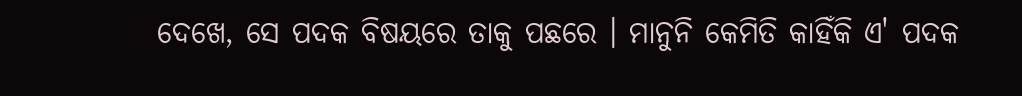ଦେଖେ, ସେ ପଦକ ବିଷୟରେ ତାକୁ ପଛରେ । ମାନୁନି କେମିତି କାହିଁକି ଏ' ପଦକ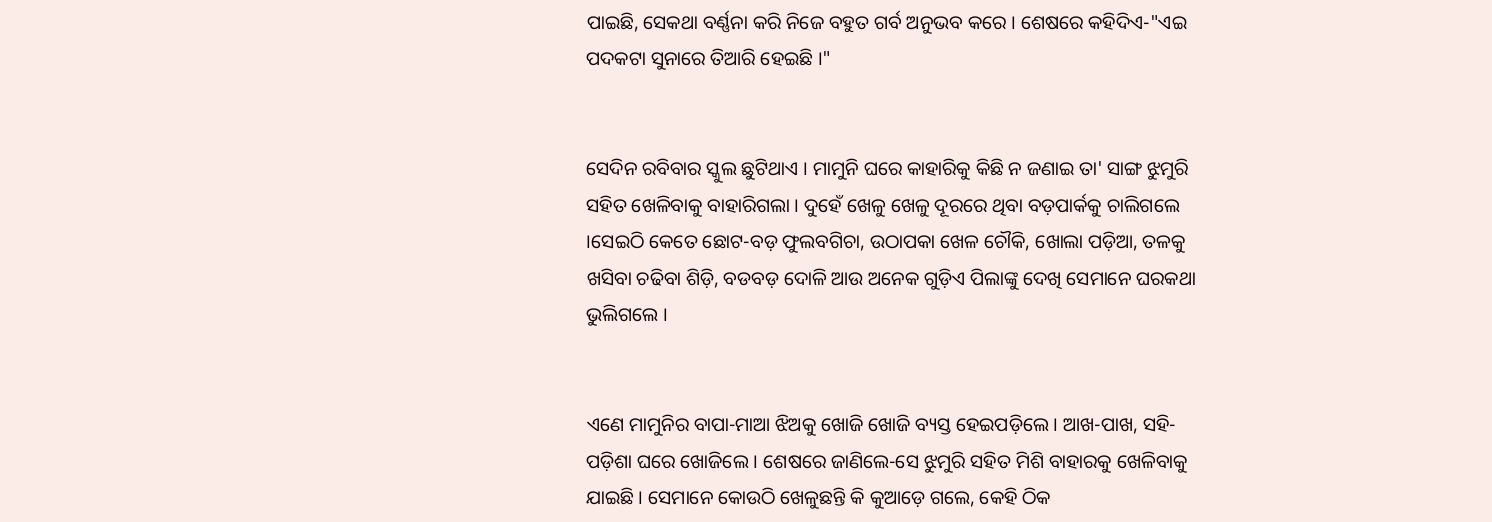ପାଇଛି, ସେକଥା ବର୍ଣ୍ଣନା କରି ନିଜେ ବହୁତ ଗର୍ବ ଅନୁଭବ କରେ । ଶେଷରେ କହିଦିଏ-"ଏଇ ପଦକଟା ସୁନାରେ ତିଆରି ହେଇଛି ।"


ସେଦିନ ରବିବାର ସ୍କୁଲ ଛୁଟିଥାଏ । ମାମୁନି ଘରେ କାହାରିକୁ କିଛି ନ ଜଣାଇ ତା' ସାଙ୍ଗ ଝୁମୁରି ସହିତ ଖେଳିବାକୁ ବାହାରିଗଲା । ଦୁହେଁ ଖେଳୁ ଖେଳୁ ଦୂରରେ ଥିବା ବଡ଼ପାର୍କକୁ ଚାଲିଗଲେ ।ସେଇଠି କେତେ ଛୋଟ-ବଡ଼ ଫୁଲବଗିଚା, ଉଠାପକା ଖେଳ ଚୌକି, ଖୋଲା ପଡ଼ିଆ, ତଳକୁ ଖସିବା ଚଢିବା ଶିଡ଼ି, ବଡବଡ଼ ଦୋଳି ଆଉ ଅନେକ ଗୁଡ଼ିଏ ପିଲାଙ୍କୁ ଦେଖି ସେମାନେ ଘରକଥା ଭୁଲିଗଲେ ।


ଏଣେ ମାମୁନିର ବାପା-ମାଆ ଝିଅକୁ ଖୋଜି ଖୋଜି ବ୍ୟସ୍ତ ହେଇପଡ଼ିଲେ । ଆଖ-ପାଖ, ସହି-ପଡ଼ିଶା ଘରେ ଖୋଜିଲେ । ଶେଷରେ ଜାଣିଲେ-ସେ ଝୁମୁରି ସହିତ ମିଶି ବାହାରକୁ ଖେଳିବାକୁ ଯାଇଛି । ସେମାନେ କୋଉଠି ଖେଳୁଛନ୍ତି କି କୁଆଡ଼େ ଗଲେ, କେହି ଠିକ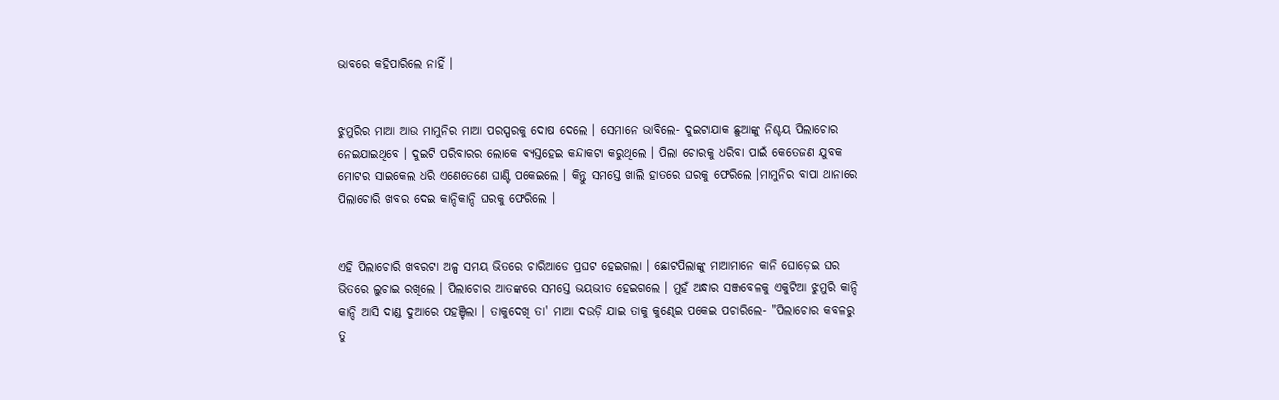ଭାବରେ କହିପାରିଲେ ନାହିଁ ।


ଝୁମୁରିର ମାଆ ଆଉ ମାମୁନିର ମାଆ ପରସ୍ପରକୁ ଦୋଷ ଦେଲେ । ସେମାନେ ଭାବିଲେ- ଦୁଇଟାଯାକ ଛୁଆଙ୍କୁ ନିଶ୍ଚୟ ପିଲାଚୋର ନେଇଯାଇଥିବେ । ଦୁଇଟି ପରିବାରର ଲୋକେ ଵ୍ୟସ୍ତହେଇ କନ୍ଦାକଟା କରୁଥିଲେ । ପିଲା ଚୋରକୁ ଧରିବା ପାଇଁ କେତେଜଣ ଯୁବକ ମୋଟର ସାଇକେଲ ଧରି ଏଣେତେଣେ ଘାଣ୍ଟି ପକେଇଲେ । କିନ୍ତୁ ସମସ୍ତେ ଖାଲି ହାତରେ ଘରକୁ ଫେରିଲେ ।ମାମୁନିର ବାପା ଥାନାରେ ପିଲାଚୋରି ଖବର ଦେଇ କାନ୍ଦିକାନ୍ଦି ଘରକୁ ଫେରିଲେ ।


ଏହି ପିଲାଚୋରି ଖବରଟା ଅଳ୍ପ ସମୟ ଭିତରେ ଚାରିଆଡେ ପ୍ରଘଟ ହେଇଗଲା । ଛୋଟପିଲାଙ୍କୁ ମାଆମାନେ କାନି ଘୋଡ଼େଇ ଘର ଭିତରେ ଲୁଚାଇ ରଖିଲେ । ପିଲାଚୋର ଆତଙ୍କରେ ସମସ୍ତେ ଭୟଭୀତ ହେଇଗଲେ । ମୁହଁ ଅନ୍ଧାର ସଞ୍ଜବେଳକୁ ଏକୁଟିଆ ଝୁମୁରି କାନ୍ଦି କାନ୍ଦି ଆସି ଦାଣ୍ଡ ଦୁଆରେ ପହଞ୍ଚିଲା । ତାକୁଦେଖି ତା' ମାଆ ଦଉଡ଼ି ଯାଇ ତାକୁ କୁଣ୍ଢେଇ ପକେଇ ପଚାରିଲେ- "ପିଲାଚୋର କବଳରୁ ତୁ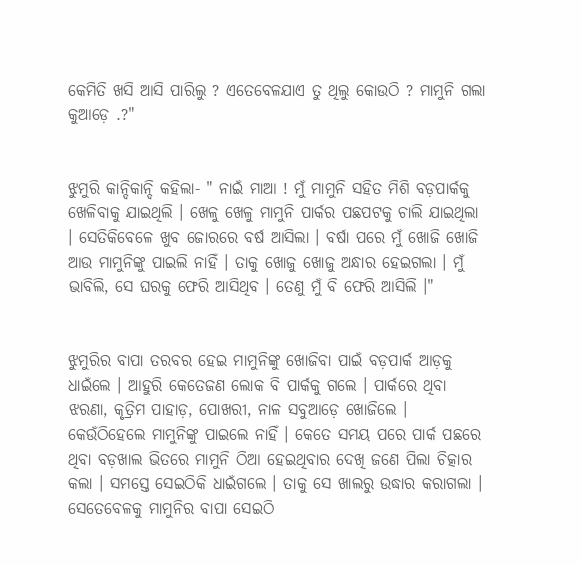କେମିତି ଖସି ଆସି ପାରିଲୁ ? ଏତେବେଳଯାଏ ତୁ ଥିଲୁ କୋଉଠି ? ମାମୁନି ଗଲା କୁଆଡ଼େ .?"


ଝୁମୁରି କାନ୍ଦିକାନ୍ଦି କହିଲା- " ନାଇଁ ମାଆ ! ମୁଁ ମାମୁନି ସହିତ ମିଶି ବଡ଼ପାର୍କକୁ ଖେଳିବାକୁ ଯାଇଥିଲି । ଖେଳୁ ଖେଳୁ ମାମୁନି ପାର୍କର ପଛପଟକୁ ଚାଲି ଯାଇଥିଲା । ସେତିକିବେଳେ ଖୁବ ଜୋରରେ ବର୍ଷ ଆସିଲା । ବର୍ଷା ପରେ ମୁଁ ଖୋଜି ଖୋଜି ଆଉ ମାମୁନିଙ୍କୁ ପାଇଲି ନାହିଁ । ତାକୁ ଖୋଜୁ ଖୋଜୁ ଅନ୍ଧାର ହେଇଗଲା । ମୁଁ ଭାବିଲି, ସେ ଘରକୁ ଫେରି ଆସିଥିବ । ତେଣୁ ମୁଁ ବି ଫେରି ଆସିଲି ।"


ଝୁମୁରିର ବାପା ତରବର ହେଇ ମାମୁନିଙ୍କୁ ଖୋଜିବା ପାଇଁ ବଡ଼ପାର୍କ ଆଡ଼କୁ ଧାଇଁଲେ । ଆହୁରି କେତେଜଣ ଲୋକ ବି ପାର୍କକୁ ଗଲେ । ପାର୍କରେ ଥିବା ଝରଣା, କୃତ୍ରିମ ପାହାଡ଼, ପୋଖରୀ, ନାଳ ସବୁଆଡ଼େ ଖୋଜିଲେ । କେଉଁଠିହେଲେ ମାମୁନିଙ୍କୁ ପାଇଲେ ନାହିଁ । କେତେ ସମୟ ପରେ ପାର୍କ ପଛରେ ଥିବା ବଡ଼ଖାଲ ଭିତରେ ମାମୁନି ଠିଆ ହେଇଥିବାର ଦେଖି ଜଣେ ପିଲା ଚିତ୍କାର କଲା । ସମସ୍ତେ ସେଇଠିକି ଧାଇଁଗଲେ । ତାକୁ ସେ ଖାଲରୁ ଉଦ୍ଧାର କରାଗଲା । ସେତେବେଳକୁ ମାମୁନିର ବାପା ସେଇଠି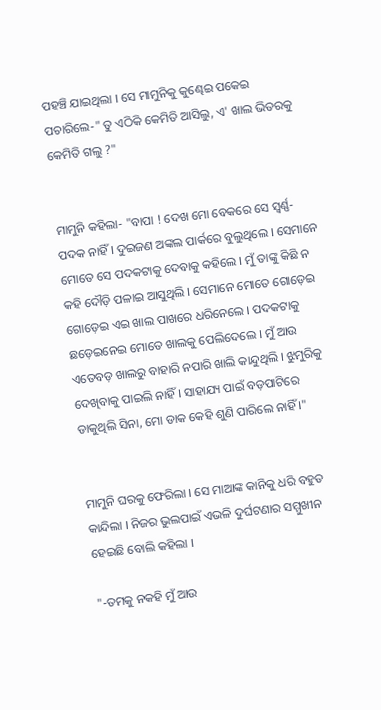ପହଞ୍ଚି ଯାଇଥିଲା । ସେ ମାମୁନିକୁ କୁଣ୍ଢେଇ ପକେଇ ପଚାରିଲେ-" ତୁ ଏଠିକି କେମିତି ଆସିଲୁ, ଏ' ଖାଲ ଭିତରକୁ କେମିତି ଗଲୁ ?"


ମାମୁନି କହିଲା- "ବାପା ! ଦେଖ ମୋ ବେକରେ ସେ ସ୍ୱର୍ଣ୍ଣ-ପଦକ ନାହିଁ । ଦୁଇଜଣ ଅଙ୍କଲ ପାର୍କରେ ବୁଲୁଥିଲେ । ସେମାନେ ମୋତେ ସେ ପଦକଟାକୁ ଦେବାକୁ କହିଲେ । ମୁଁ ତାଙ୍କୁ କିଛି ନ କହି ଦୌଡ଼ି ପଳାଇ ଆସୁଥିଲି । ସେମାନେ ମୋତେ ଗୋଡ଼େଇ ଗୋଡ଼େଇ ଏଇ ଖାଲ ପାଖରେ ଧରିନେଲେ । ପଦକଟାକୁ ଛଡ଼େଇନେଇ ମୋତେ ଖାଲକୁ ପେଲିଦେଲେ । ମୁଁ ଆଉ ଏତେବଡ଼ ଖାଲରୁ ବାହାରି ନପାରି ଖାଲି କାନ୍ଦୁଥିଲି । ଝୁମୁରିକୁ ଦେଖିବାକୁ ପାଇଲି ନାହିଁ । ସାହାଯ୍ୟ ପାଇଁ ବଡ଼ପାଟିରେ ଡାକୁଥିଲି ସିନା, ମୋ ଡାକ କେହି ଶୁଣି ପାରିଲେ ନାହିଁ ।"


ମାମୁନି ଘରକୁ ଫେରିଲା । ସେ ମାଆଙ୍କ କାନିକୁ ଧରି ବହୁତ କାନ୍ଦିଲା । ନିଜର ଭୁଲପାଇଁ ଏଭଳି ଦୁର୍ଘଟଣାର ସମ୍ମୁଖୀନ ହେଇଛି ବୋଲି କହିଲା ।

"-ତମକୁ ନକହି ମୁଁ ଆଉ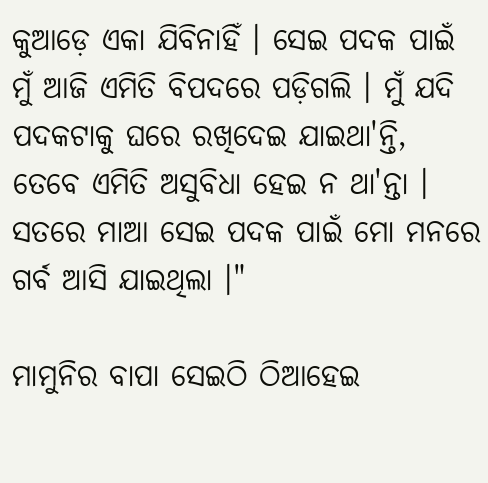କୁଆଡ଼େ ଏକା ଯିବିନାହିଁ । ସେଇ ପଦକ ପାଇଁ ମୁଁ ଆଜି ଏମିତି ବିପଦରେ ପଡ଼ିଗଲି । ମୁଁ ଯଦି ପଦକଟାକୁ ଘରେ ରଖିଦେଇ ଯାଇଥା'ନ୍ତି, ତେବେ ଏମିତି ଅସୁବିଧା ହେଇ ନ ଥା'ନ୍ତା । ସତରେ ମାଆ ସେଇ ପଦକ ପାଇଁ ମୋ ମନରେ ଗର୍ବ ଆସି ଯାଇଥିଲା ।"

ମାମୁନିର ବାପା ସେଇଠି ଠିଆହେଇ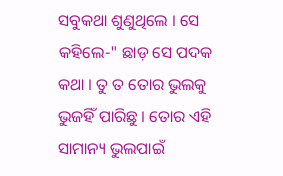ସବୁକଥା ଶୁଣୁଥିଲେ । ସେ କହିଲେ-" ଛାଡ଼ ସେ ପଦକ କଥା । ତୁ ତ ତୋର ଭୁଲକୁ ଭୁଜହିଁ ପାରିଛୁ । ତୋର ଏହି ସାମାନ୍ୟ ଭୁଲପାଇଁ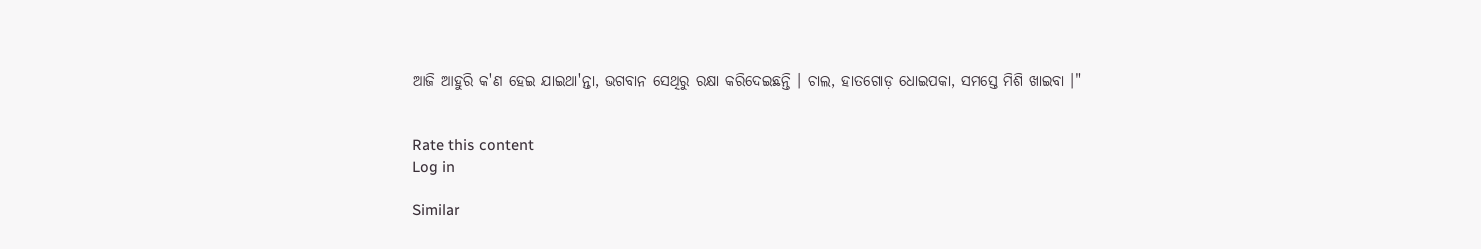ଆଜି ଆହୁରି କ'ଣ ହେଇ ଯାଇଥା'ନ୍ତା, ଭଗବାନ ସେଥିରୁ ରକ୍ଷା କରିଦେଇଛନ୍ତି । ଚାଲ, ହାତଗୋଡ଼ ଧୋଇପକା, ସମସ୍ତେ ମିଶି ଖାଇବା ।"


Rate this content
Log in

Similar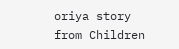oriya story from Children